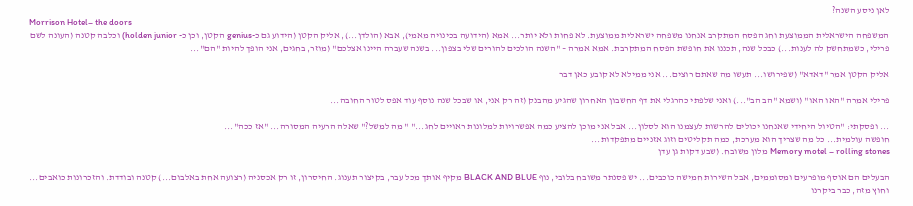לאן ניסע השנה?
Morrison Hotel– the doors
המשפחה הישראלית הממוצעת וחג הפסח המתקרב אנחנו משפחה ישראלית ממוצעת. לא פחות ולא יותר... אמא (הידועה בכינויה מאמי), אבא (הולדן...), אליק הקטן (הידוע גם כ-genius הקטן, וכן כ- holden junior) וכלבה קטנה (העונה לשם פרילי, כשמתחשק לה לענות...) כבכל שנה, תכננו את חופשת הפסח המתקרבת. אמא אמרה – "השנה הולכים להורים שלי בצפון... בשנה שעברה היינו אצלכם" (מוזר, בחגים, אני הופך להיות "הם"...

אליק הקטן אמר "דאדא" (שפירושו... תעשו מה שאתם רוצים... אני ממילא לא קובע כאן דבר

פרילי אמרה "האו האו" (ושמא "הב הב"...) ואני שלפתי כהרגלי את דף החשבון האחרון שהגיע מהבנק (זה רק אני, או שבכל שנה נוסף עוד אפס לטור החובה...

... ופסקתי: "הטיול היחידי שאנחנו יכולים להרשות לעצמנו הוא לסלון... אבל אני מוכן להציע כמה אפשרויות למלונות ראויים לחג..." " מה למשל?" שאלה הרעיה המסורה... "אז ככה"...
חופשה עולמית... כל מה שצריך הוא מערכת, כמה תקליטים וזוג אזניים מתפקדות...
Memory motel – rolling stones מלון משובח. (שבע דקות גן עדן

הבעלים הם אוסף מופרעים ומסוממים, אבל השירות חמישה כוכבים... יש פסנתר משובח בלובי, נוף BLACK AND BLUE מקיף אותך מכל עבר, בקיצור תענוג. החיסרון, זו רק אכסניה (רצועה אחת באלבום...) קטנה ובודדת. והזכרונות כואבים... וחוץ מזה, כבר ביקרנו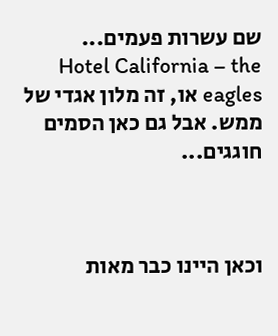שם עשרות פעמים...
Hotel California – the eagles או, זה מלון אגדי של ממש. אבל גם כאן הסמים חוגגים...



וכאן היינו כבר מאות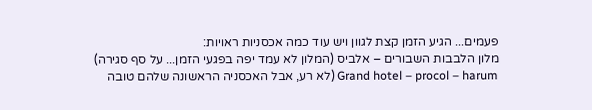פעמים... הגיע הזמן קצת לגוון ויש עוד כמה אכסניות ראויות:
מלון הלבבות השבורים – אלביס (המלון לא עמד יפה בפגעי הזמן... על סף סגירה)
Grand hotel – procol – harum (לא רע, אבל האכסניה הראשונה שלהם טובה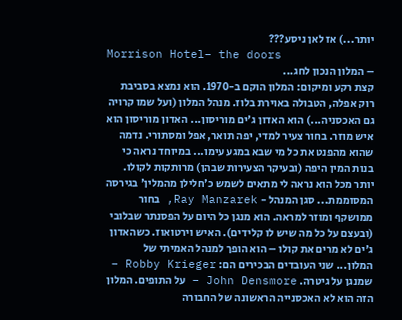יותר...) אז לאן ניסע???
Morrison Hotel– the doors
– המלון הנכון לחג...
קצת רקע ומיקום: המלון הוקם ב-1970. הוא נמצא בסביבת רוק אפלה, הטבולה באוירת בלוז. מנהל המלון (ועל שמו קרויה גם האכסניה...) הוא האדון ג'ים מוריסון... האדון מוריסון הוא איש מוזר. בחור צעיר למדי, יפה תואר, אפל ומסתורי. נדמה שהוא מהפנט את כל מי שבא במגע עימו... במיוחד נראה כי בנות המין היפה (ובעיקר הצעירות שבהן) מרותקות לקולו. יותר מכל הוא נראה לי מתאים לשמש כ'חלילן מהמלין' בגירסה המסוממת... סגן המנהל - Ray Manzarek, בחור ממושקף ומוזר למראה. הוא מנגן כל היום על הפסנתר שבלובי (ובעצם על כל מה שיש לו קלידים). האיש וירטואוז. כשהאדון ג'ים לא מרים את קולו – הוא הופך למנהל האמיתי של המלון... שני העובדים הבכירים הם: Robby Krieger – שמנגן על גיטרה. John Densmore – על התופים. המלון הזה הוא לא האכסנייה הראשונה של החבורה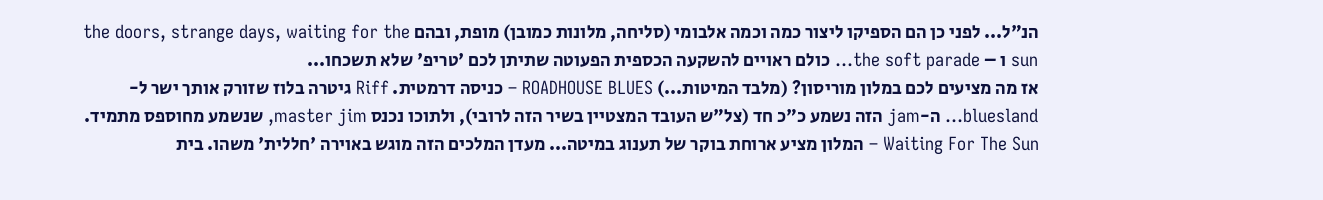הנ"ל... לפני כן הם הספיקו ליצור כמה וכמה אלבומי (סליחה, מלונות כמובן) מופת, ובהם the doors, strange days, waiting for the sun ו – the soft parade... כולם ראויים להשקעה הכספית הפעוטה שתיתן לכם 'טריפ' שלא תשכחו...
אז מה מציעים לכם במלון מוריסון? (מלבד המיטות...) ROADHOUSE BLUES – כניסה דרמטית. Riff גיטרה בלוז שזורק אותך ישר ל-bluesland... ה-jam הזה נשמע כ"כ חד (צל"ש העובד המצטיין בשיר הזה לרובי), ולתוכו נכנס master jim, שנשמע מחוספס מתמיד. Waiting For The Sun – המלון מציע ארוחת בוקר של תענוג במיטה... מעדן המלכים הזה מוגש באוירה 'חללית' משהו. בית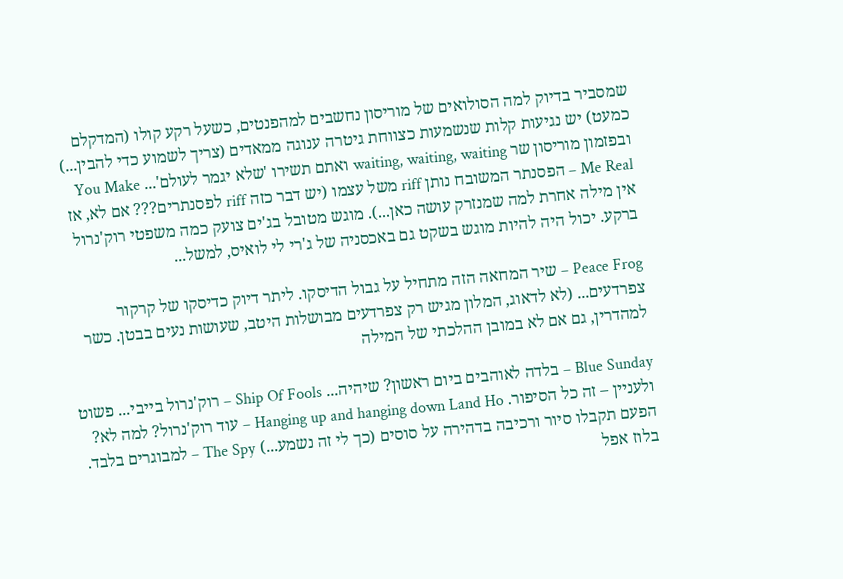שמסביר בדיוק למה הסולואים של מוריסון נחשבים למהפנטים, כשעל רקע קולו (המדקלם כמעט) יש נגיעות קלות שנשמעות כצווחת גיטרה ענוגה ממאדים (צריך לשמוע כדי להבין...) ובפזמון מוריסון שר waiting, waiting, waiting ואתם תשירו 'שלא יגמר לעולם'... You Make Me Real – הפסנתר המשובח נותן riff משל עצמו (יש דבר כזה riff לפסנתרים??? אם לא, אז אין מילה אחרת למה שמנזרק עושה כאן...). מוגש מטובל בג'ים צועק כמה משפטי רוק'נרול ברקע. יכול היה להיות מוגש בשקט גם באכסניה של ג'רי לי לואיס, למשל...

Peace Frog – שיר המחאה הזה מתחיל על גבול הדיסקו. ליתר דיוק כדיסקו של קרקור צפרדעים... (לא לדאוג, המלון מגיש רק צפרדעים מבושלות היטב, שעושות נעים בבטן. כשר למהדרין, גם אם לא במובן ההלכתי של המילה

Blue Sunday – בלדה לאוהבים ביום ראשון? שיהיה... Ship Of Fools – רוק'נרול בייבי... פשוט ולעניין – זה כל הסיפור. Hanging up and hanging down Land Ho – עוד רוק'נרול? למה לא? הפעם תקבלו סיור ורכיבה בדהירה על סוסים (כך לי זה נשמע...) The Spy – למבוגרים בלבד. בלוז אפל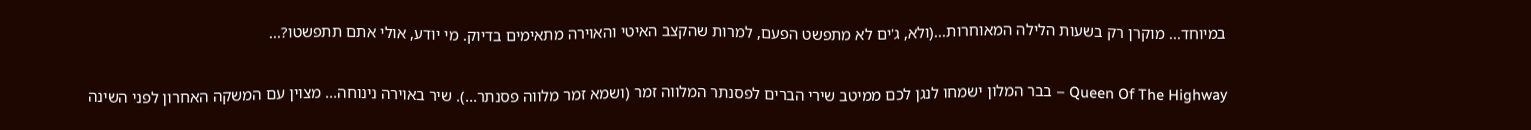במיוחד... מוקרן רק בשעות הלילה המאוחרות...(ולא, ג'ים לא מתפשט הפעם, למרות שהקצב האיטי והאוירה מתאימים בדיוק. מי יודע, אולי אתם תתפשטו?...

Queen Of The Highway – בבר המלון ישמחו לנגן לכם ממיטב שירי הברים לפסנתר המלווה זמר (ושמא זמר מלווה פסנתר...). שיר באוירה נינוחה... מצוין עם המשקה האחרון לפני השינה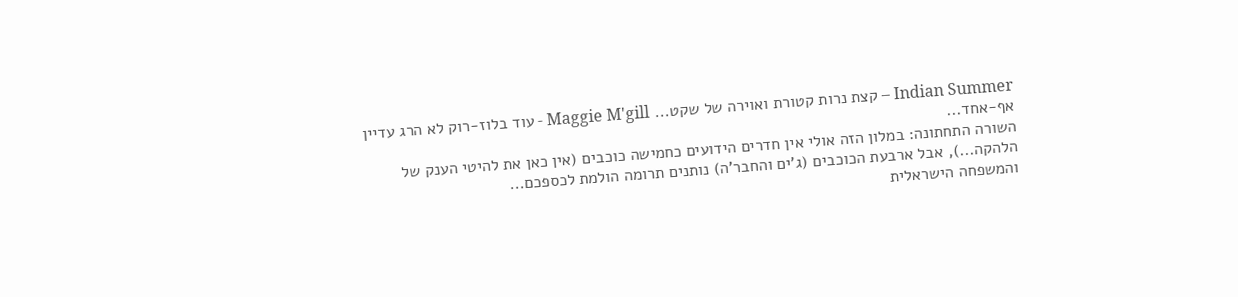Indian Summer – קצת נרות קטורת ואוירה של שקט... Maggie M'gill - עוד בלוז-רוק לא הרג עדיין אף-אחד...
השורה התחתונה: במלון הזה אולי אין חדרים הידועים כחמישה כוכבים (אין כאן את להיטי הענק של הלהקה...), אבל ארבעת הכוכבים (ג'ים והחבר'ה) נותנים תרומה הולמת לכספכם...
והמשפחה הישראלית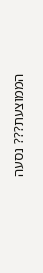הממוצעת??? נסעה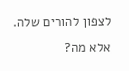לצפון להורים שלה. אלא מה?